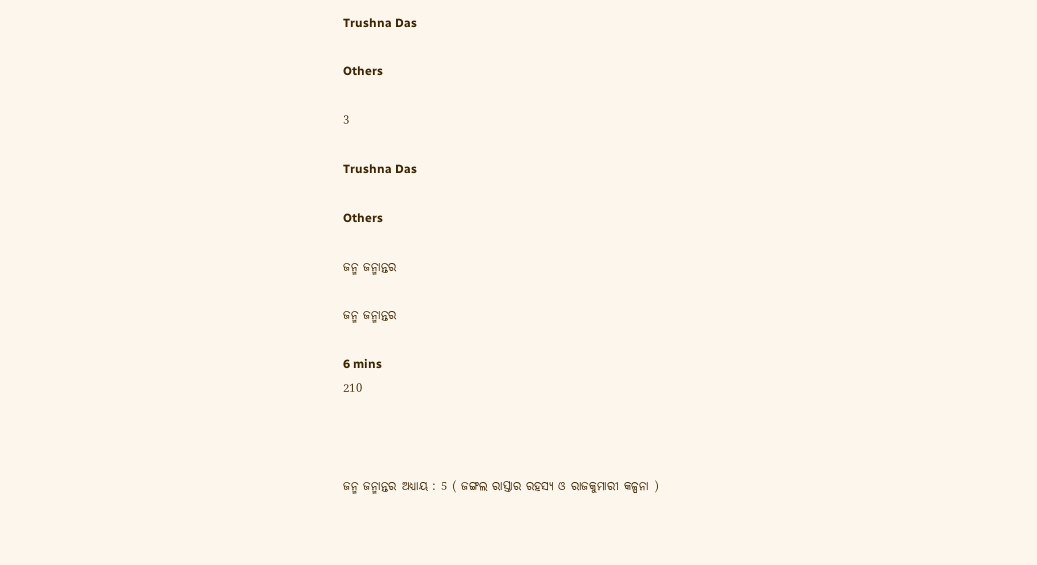Trushna Das

Others

3

Trushna Das

Others

ଜନ୍ମ ଜନ୍ମାନ୍ତର

ଜନ୍ମ ଜନ୍ମାନ୍ତର

6 mins
210



ଜନ୍ମ ଜନ୍ମାନ୍ତର ଅଧ୍ୟାୟ : 5 ( ଜଙ୍ଗଲ ରାସ୍ତାର ରହସ୍ୟ ଓ ରାଜକୁମାରୀ କଳ୍ପନା )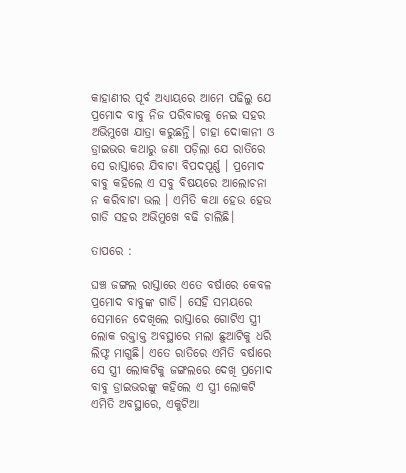କାହାଣୀର ପୂର୍ବ ଅଧ୍ୟାୟରେ ଆମେ ପଢିଲୁ ଯେ ପ୍ରମୋଦ ବାବୁ ନିଜ ପରିବାରକୁ ନେଇ ସହର ଅଭିମୁଖେ ଯାତ୍ରା କରୁଛନ୍ତି। ଚାହା ଦୋକାନୀ ଓ ଡ୍ରାଇଭର କଥାରୁ ଜଣା ପଡ଼ିଲା ଯେ ରାତିରେ ସେ ରାସ୍ତାରେ ଯିବାଟା ବିପଦପୂର୍ଣ୍ଣ । ପ୍ରମୋଦ ବାବୁ କହିଲେ ଏ ସବୁ ବିଷୟରେ ଆଲୋଚନା ନ କରିବାଟା ଭଲ । ଏମିତି କଥା ହେଉ ହେଉ ଗାଡି ସହର ଅଭିମୁଖେ ବଢି ଚାଲିଛି।

ତାପରେ :

ଘଞ୍ଚ ଜଙ୍ଗଲ ରାସ୍ତାରେ ଏତେ ବର୍ଷାରେ କେବଳ ପ୍ରମୋଦ ବାବୁଙ୍କ ଗାଡି। ସେହି ସମୟରେ ସେମାନେ ଦେଖିଲେ ରାସ୍ତାରେ ଗୋଟିଏ ସ୍ତ୍ରୀ ଲୋକ ରକ୍ତାକ୍ତ ଅବସ୍ଥାରେ ମଲା ଛୁଆଟିକୁ ଧରି ଲିଫ୍ଟ ମାଗୁଛି। ଏତେ ରାତିରେ ଏମିତି ବର୍ଷାରେ ସେ ସ୍ତ୍ରୀ ଲୋକଟିକୁ ଜଙ୍ଗଲରେ ଦେଖି ପ୍ରମୋଦ ବାବୁ ଡ୍ରାଇଭରଙ୍କୁ କହିଲେ ଏ ସ୍ତ୍ରୀ ଲୋକଟି ଏମିତି ଅବସ୍ଥାରେ, ଏକୁଟିଆ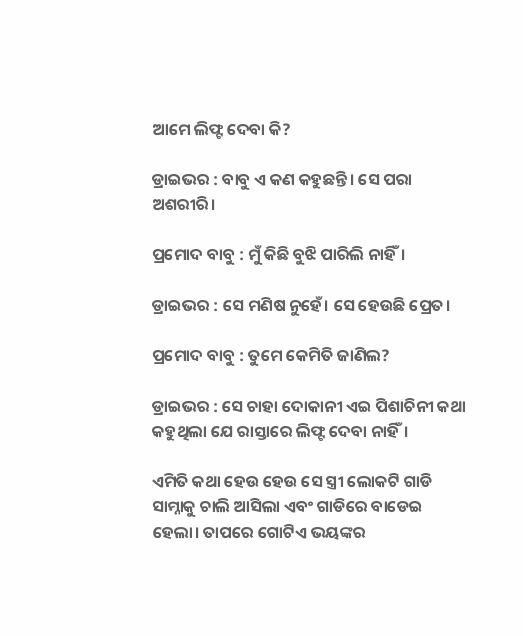ଆମେ ଲିଫ୍ଟ ଦେବା କି?

ଡ୍ରାଇଭର : ବାବୁ ଏ କଣ କହୁଛନ୍ତି। ସେ ପରା ଅଶରୀରି।

ପ୍ରମୋଦ ବାବୁ : ମୁଁ କିଛି ବୁଝି ପାରିଲି ନାହିଁ।

ଡ୍ରାଇଭର : ସେ ମଣିଷ ନୁହେଁ। ସେ ହେଉଛି ପ୍ରେତ।

ପ୍ରମୋଦ ବାବୁ : ତୁମେ କେମିତି ଜାଣିଲ?

ଡ୍ରାଇଭର : ସେ ଚାହା ଦୋକାନୀ ଏଇ ପିଶାଚିନୀ କଥା କହୁଥିଲା ଯେ ରାସ୍ତାରେ ଲିଫ୍ଟ ଦେବା ନାହିଁ।

ଏମିତି କଥା ହେଉ ହେଉ ସେ ସ୍ତ୍ରୀ ଲୋକଟି ଗାଡି ସାମ୍ନାକୁ ଚାଲି ଆସିଲା ଏବଂ ଗାଡିରେ ବାଡେଇ ହେଲା। ତାପରେ ଗୋଟିଏ ଭୟଙ୍କର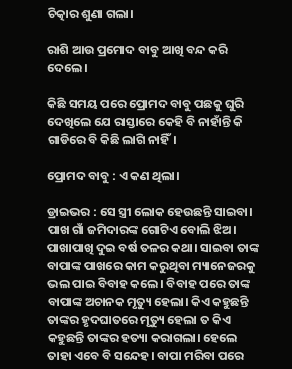ଚିତ୍କାର ଶୁଣା ଗଲା।

ରାଶି ଆଉ ପ୍ରମୋଦ ବାବୁ ଆଖି ବନ୍ଦ କରି ଦେଲେ।

କିଛି ସମୟ ପରେ ପ୍ରୋମଦ ବାବୁ ପଛକୁ ଘୁରି ଦେଖିଲେ ଯେ ରାସ୍ତାରେ କେହି ବି ନାହାଁନ୍ତି କି ଗାଡିରେ ବି କିଛି ଲାଗି ନାହିଁ।

ପ୍ରୋମଦ ବାବୁ : ଏ କଣ ଥିଲା।

ଡ୍ରାଇଭର : ସେ ସ୍ତ୍ରୀ ଲୋକ ହେଉଛନ୍ତି ସାଇବା। ପାଖ ଗାଁ ଜମିଦାରଙ୍କ ଗୋଟିଏ ବୋଲି ଝିଅ। ପାଖାପାଖି ଦୁଇ ବର୍ଷ ତଳର କଥା। ସାଇବା ତାଙ୍କ ବାପାଙ୍କ ପାଖରେ କାମ କରୁଥିବା ମ୍ୟାନେଜରକୁ ଭଲ ପାଇ ବିବାହ କଲେ। ବିବାହ ପରେ ତାଙ୍କ ବାପାଙ୍କ ଅଚାନକ ମୃତ୍ୟୁ ହେଲା। କିଏ କହୁଛନ୍ତି ତାଙ୍କର ହୃଦଘାତରେ ମୃତ୍ୟୁ ହେଲା ତ କିଏ କହୁଛନ୍ତି ତାଙ୍କର ହତ୍ୟା କରାଗଲା। ହେଲେ ତାହା ଏବେ ବି ସନ୍ଦେହ। ବାପା ମରିବା ପରେ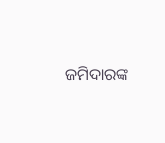ଜମିଦାରଙ୍କ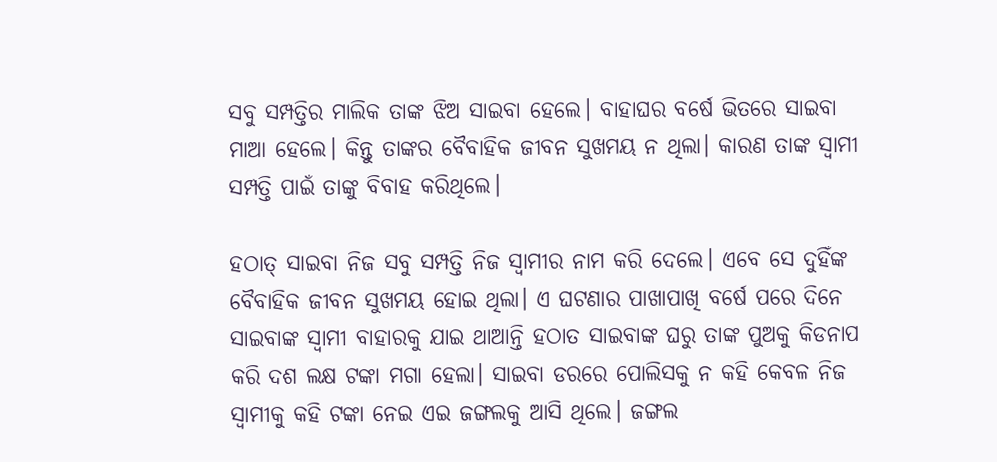ସବୁ ସମ୍ପତ୍ତିର ମାଲିକ ତାଙ୍କ ଝିଅ ସାଇବା ହେଲେ। ବାହାଘର ବର୍ଷେ ଭିତରେ ସାଇବା ମାଆ ହେଲେ। କିନ୍ତୁ ତାଙ୍କର ବୈବାହିକ ଜୀବନ ସୁଖମୟ ନ ଥିଲା। କାରଣ ତାଙ୍କ ସ୍ୱାମୀ ସମ୍ପତ୍ତି ପାଇଁ ତାଙ୍କୁ ବିବାହ କରିଥିଲେ।

ହଠାତ୍ ସାଇବା ନିଜ ସବୁ ସମ୍ପତ୍ତି ନିଜ ସ୍ୱାମୀର ନାମ କରି ଦେଲେ। ଏବେ ସେ ଦୁହିଁଙ୍କ ବୈବାହିକ ଜୀବନ ସୁଖମୟ ହୋଇ ଥିଲା। ଏ ଘଟଣାର ପାଖାପାଖି ବର୍ଷେ ପରେ ଦିନେ ସାଇବାଙ୍କ ସ୍ୱାମୀ ବାହାରକୁ ଯାଇ ଥାଆନ୍ତି ହଠାତ ସାଇବାଙ୍କ ଘରୁ ତାଙ୍କ ପୁଅକୁ କିଡନାପ କରି ଦଶ ଲକ୍ଷ ଟଙ୍କା ମଗା ହେଲା। ସାଇବା ଡରରେ ପୋଲିସକୁ ନ କହି କେବଳ ନିଜ ସ୍ୱାମୀକୁ କହି ଟଙ୍କା ନେଇ ଏଇ ଜଙ୍ଗଲକୁ ଆସି ଥିଲେ। ଜଙ୍ଗଲ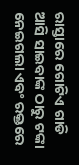ରାସ୍ତାରେ ଗୋଟିଏ ଗାଡି ଆସି ସାଇବାଙ୍କ ଠାରୁ ଟଙ୍କା ନେଇଗଲା ଏବଂ ରକ୍ତରେ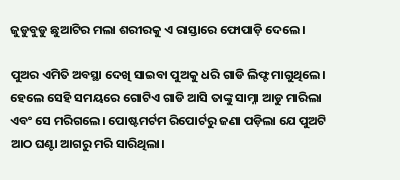ଜୁଡୁବୁଡୁ ଛୁଆଟିର ମଲା ଶରୀରକୁ ଏ ରାସ୍ତାରେ ଫୋପାଡ଼ି ଦେଲେ।

ପୁଅର ଏମିତି ଅବସ୍ଥା ଦେଖି ସାଇବା ପୁଅକୁ ଧରି ଗାଡି ଲିଫ୍ଟ ମାଗୁଥିଲେ। ହେଲେ ସେହି ସମୟରେ ଗୋଟିଏ ଗାଡି ଆସି ତାଙ୍କୁ ସାମ୍ନା ଆଡୁ ମାରିଲା ଏବଂ ସେ ମରିଗଲେ। ପୋଷ୍ଟମର୍ଟମ ରିପୋର୍ଟରୁ ଜଣା ପଡ଼ିଲା ଯେ ପୁଅଟି ଆଠ ଘଣ୍ଟା ଆଗରୁ ମରି ସାରିଥିଲା।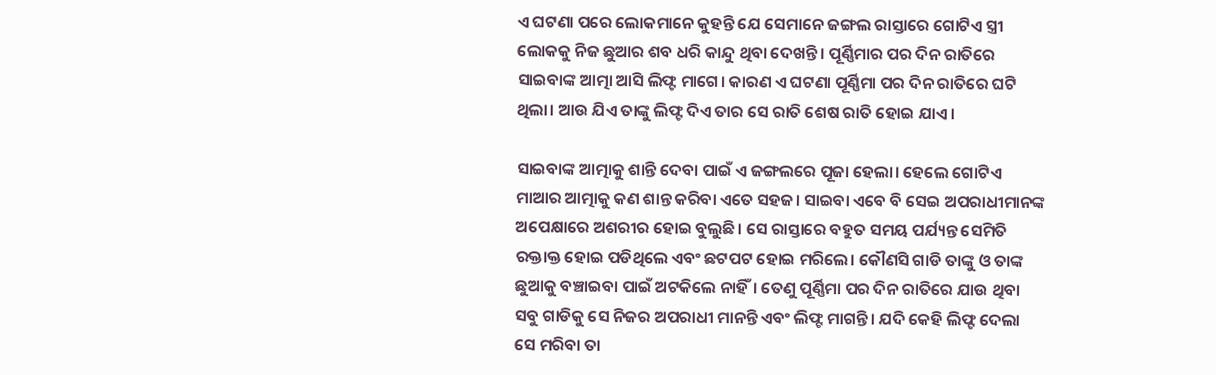ଏ ଘଟଣା ପରେ ଲୋକମାନେ କୁହନ୍ତି ଯେ ସେମାନେ ଜଙ୍ଗଲ ରାସ୍ତାରେ ଗୋଟିଏ ସ୍ତ୍ରୀ ଲୋକକୁ ନିଜ ଛୁଆର ଶବ ଧରି କାନ୍ଦୁ ଥିବା ଦେଖନ୍ତି। ପୂର୍ଣ୍ଣିମାର ପର ଦିନ ରାତିରେ ସାଇବାଙ୍କ ଆତ୍ମା ଆସି ଲିଫ୍ଟ ମାଗେ। କାରଣ ଏ ଘଟଣା ପୂର୍ଣ୍ଣିମା ପର ଦିନ ରାତିରେ ଘଟି ଥିଲା। ଆଉ ଯିଏ ତାଙ୍କୁ ଲିଫ୍ଟ ଦିଏ ତାର ସେ ରାତି ଶେଷ ରାତି ହୋଇ ଯାଏ।

ସାଇବାଙ୍କ ଆତ୍ମାକୁ ଶାନ୍ତି ଦେବା ପାଇଁ ଏ ଜଙ୍ଗଲରେ ପୂଜା ହେଲା। ହେଲେ ଗୋଟିଏ ମାଆର ଆତ୍ମାକୁ କଣ ଶାନ୍ତ କରିବା ଏତେ ସହଜ। ସାଇବା ଏବେ ବି ସେଇ ଅପରାଧୀମାନଙ୍କ ଅପେକ୍ଷାରେ ଅଶରୀର ହୋଇ ବୁଲୁଛି। ସେ ରାସ୍ତାରେ ବହୁତ ସମୟ ପର୍ଯ୍ୟନ୍ତ ସେମିତି ରକ୍ତାକ୍ତ ହୋଇ ପଡିଥିଲେ ଏବଂ ଛଟପଟ ହୋଇ ମରିଲେ। କୌଣସି ଗାଡି ତାଙ୍କୁ ଓ ତାଙ୍କ ଛୁଆକୁ ବଞ୍ଚାଇବା ପାଇଁ ଅଟକିଲେ ନାହିଁ। ତେଣୁ ପୂର୍ଣ୍ଣିମା ପର ଦିନ ରାତିରେ ଯାଉ ଥିବା ସବୁ ଗାଡିକୁ ସେ ନିଜର ଅପରାଧୀ ମାନନ୍ତି ଏବଂ ଲିଫ୍ଟ ମାଗନ୍ତି। ଯଦି କେହି ଲିଫ୍ଟ ଦେଲା ସେ ମରିବା ତା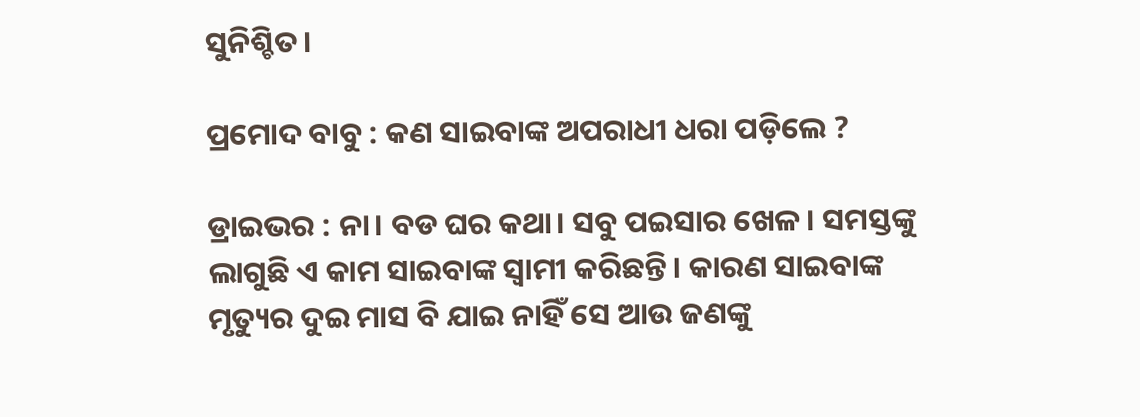ସୁନିଶ୍ଚିତ।

ପ୍ରମୋଦ ବାବୁ : କଣ ସାଇବାଙ୍କ ଅପରାଧୀ ଧରା ପଡ଼ିଲେ ?

ଡ୍ରାଇଭର : ନା। ବଡ ଘର କଥା। ସବୁ ପଇସାର ଖେଳ। ସମସ୍ତଙ୍କୁ ଲାଗୁଛି ଏ କାମ ସାଇବାଙ୍କ ସ୍ୱାମୀ କରିଛନ୍ତି। କାରଣ ସାଇବାଙ୍କ ମୃତ୍ୟୁର ଦୁଇ ମାସ ବି ଯାଇ ନାହିଁ ସେ ଆଉ ଜଣଙ୍କୁ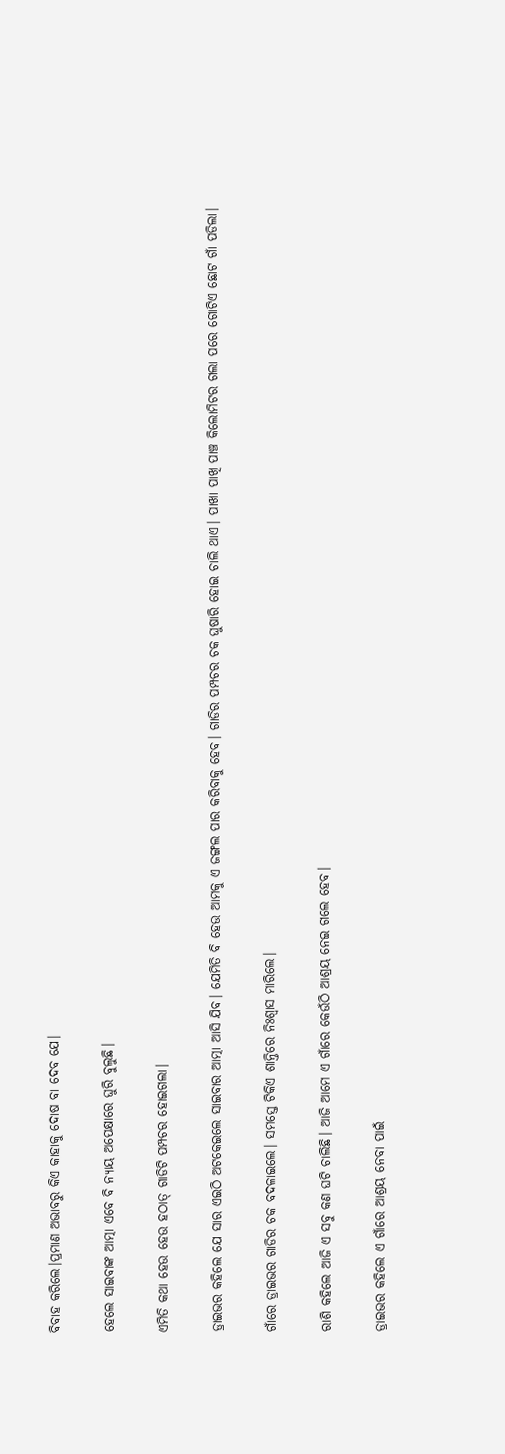ବିବାହ କରିଲେ।ପ୍ରମାଣ ଅଭାବରୁ କିଏ କାହାକୁ ଦୋଷ ବା ଦେବ ଯେ।

ହେଲେ ସାଇବାଙ୍କ ଆତ୍ମା ଏବେ ବି ନ୍ୟାୟ ଅପେକ୍ଷାରେ ଘୁରି ବୁଲୁଛି।

ଏମିତି କଥା ହେଉ ହେଉ ହଠାତ୍ ଗାଡିଟି ପମ୍ପଚର ହୋଇଗଲା।

ଡ୍ରାଇଭର କହିଲେ ଯେ ସାର ଏଇଠି ଅଟକେଇଲେ ସାଇବାର ଆତ୍ମା ଆସି ଯିବ। ଯେମିତି ବି ହେଉ ଆମକୁ ଏ ଜଙ୍ଗଲ ପାର କରିବାକୁ ହେବ। ଗାଡିର ପମ୍ପଚର ଚକ ଘୁଷାରି ହୋଇ ଚାଲି ଥାଏ। ପାଖା ପାଖି ପାଞ୍ଚ କିଲୋମିଟର ଗଲା ପରେ ଗୋଟିଏ ଛୋଟ ଗାଁ ପଡିଲା।

ଗାଁରେ ଡ୍ରାଇଭର ଗାଡିର ଚକ ବଦଳାଇଲେ। ସମସ୍ତେ ଟିକିଏ ଶାନ୍ତିରେ ନିଃଶ୍ୱାସ ମାରିଲେ।

ରାଶି କହିଲେ ଆଜି ଏ ସବୁ କଣ ଘଟି ଚାଲିଛି। ଆଜି ଆମେ ଏ ଗାଁରେ କେଉଁଠି ଆଶ୍ରୟ ନେଇ ଗଲେ ହେବ।

ଡ୍ରାଇଭର କହିଲେ ଏ ଗାଁରେ ଆଶ୍ରୟ ନେବା ପାଇଁ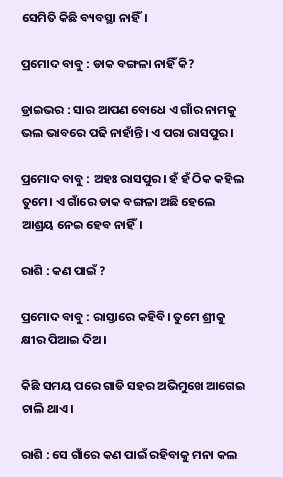ସେମିତି କିଛି ବ୍ୟବସ୍ଥା ନାହିଁ।

ପ୍ରମୋଦ ବାବୁ : ଡାକ ବଙ୍ଗଳା ନାହିଁ କି?

ଡ୍ରାଇଭର : ସାର ଆପଣ ବୋଧେ ଏ ଗାଁର ନାମକୁ ଭଲ ଭାବରେ ପଢି ନାହାଁନ୍ତି। ଏ ପରା ରାସପୁର।

ପ୍ରମୋଦ ବାବୁ : ଅହଃ ରାସପୁର। ହଁ ହଁ ଠିକ କହିଲ ତୁମେ। ଏ ଗାଁରେ ଡାକ ବଙ୍ଗଳା ଅଛି ହେଲେ ଆଶ୍ରୟ ନେଇ ହେବ ନାହିଁ।

ରାଶି : କଣ ପାଇଁ ?

ପ୍ରମୋଦ ବାବୁ : ରାସ୍ତାରେ କହିବି। ତୁମେ ଶ୍ରୀକୁ କ୍ଷୀର ପିଆଇ ଦିଅ।

କିଛି ସମୟ ପରେ ଗାଡି ସହର ଅଭିମୁଖେ ଆଗେଇ ଚାଲି ଥାଏ।

ରାଶି : ସେ ଗାଁରେ କଣ ପାଇଁ ରହିବାକୁ ମନା କଲ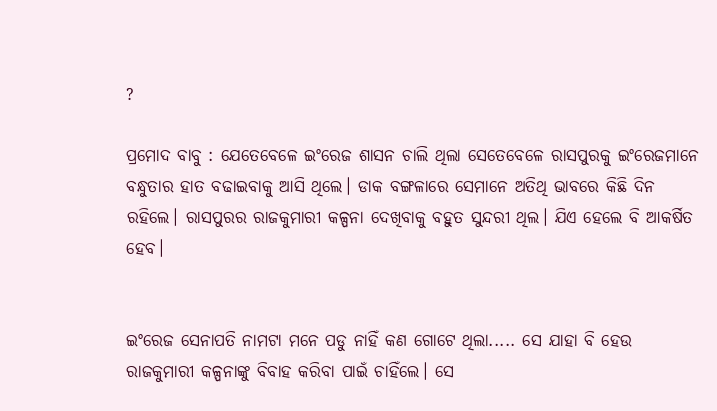?

ପ୍ରମୋଦ ବାବୁ : ଯେତେବେଳେ ଇଂରେଜ ଶାସନ ଚାଲି ଥିଲା ସେତେବେଳେ ରାସପୁରକୁ ଇଂରେଜମାନେ ବନ୍ଧୁତାର ହାତ ବଢାଇବାକୁ ଆସି ଥିଲେ। ଡାକ ବଙ୍ଗଳାରେ ସେମାନେ ଅତିଥି ଭାବରେ କିଛି ଦିନ ରହିଲେ। ରାସପୁରର ରାଜକୁମାରୀ କଳ୍ପନା ଦେଖିବାକୁ ବହୁତ ସୁନ୍ଦରୀ ଥିଲ। ଯିଏ ହେଲେ ବି ଆକର୍ଷିତ ହେବ।


ଇଂରେଜ ସେନାପତି ନାମଟା ମନେ ପଡୁ ନାହିଁ କଣ ଗୋଟେ ଥିଲା..... ସେ ଯାହା ବି ହେଉ ରାଜକୁମାରୀ କଳ୍ପନାଙ୍କୁ ବିବାହ କରିବା ପାଇଁ ଚାହିଁଲେ। ସେ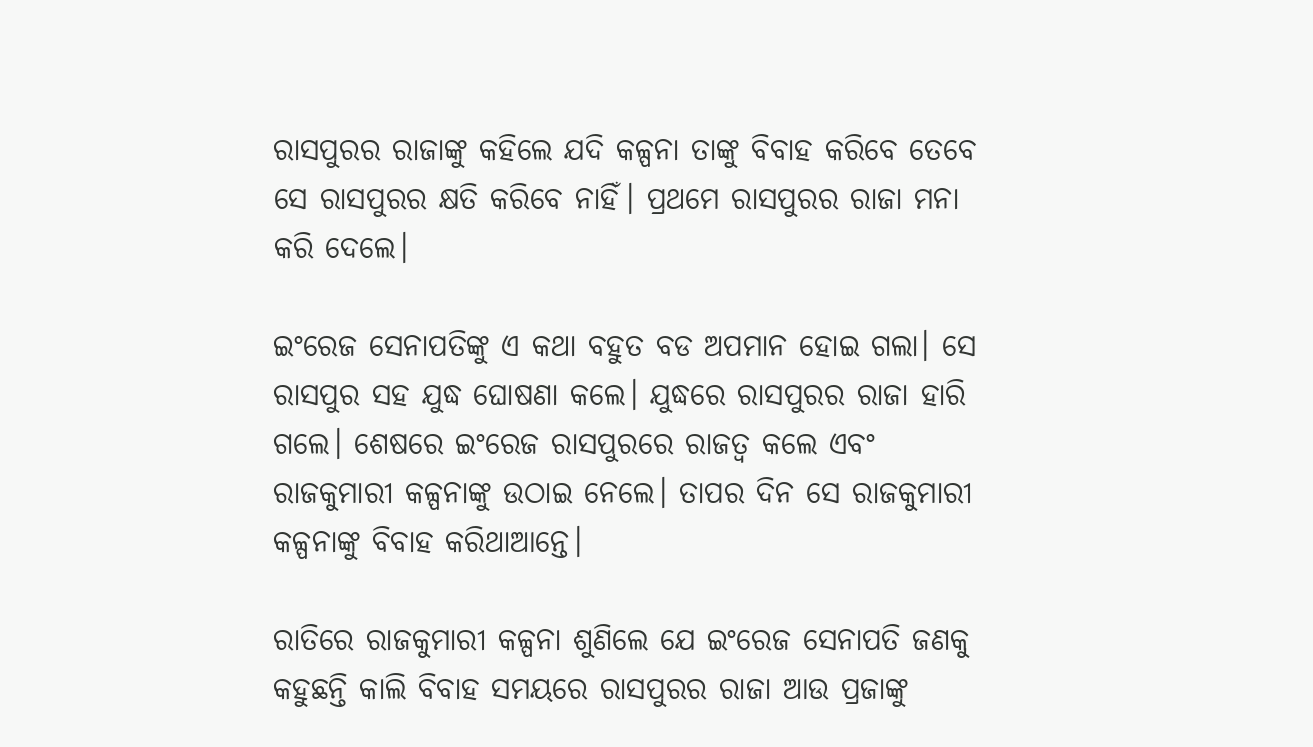ରାସପୁରର ରାଜାଙ୍କୁ କହିଲେ ଯଦି କଳ୍ପନା ତାଙ୍କୁ ବିବାହ କରିବେ ତେବେ ସେ ରାସପୁରର କ୍ଷତି କରିବେ ନାହିଁ। ପ୍ରଥମେ ରାସପୁରର ରାଜା ମନା କରି ଦେଲେ।

ଇଂରେଜ ସେନାପତିଙ୍କୁ ଏ କଥା ବହୁତ ବଡ ଅପମାନ ହୋଇ ଗଲା। ସେ ରାସପୁର ସହ ଯୁଦ୍ଧ ଘୋଷଣା କଲେ। ଯୁଦ୍ଧରେ ରାସପୁରର ରାଜା ହାରି ଗଲେ। ଶେଷରେ ଇଂରେଜ ରାସପୁରରେ ରାଜତ୍ୱ କଲେ ଏବଂ ରାଜକୁମାରୀ କଳ୍ପନାଙ୍କୁ ଉଠାଇ ନେଲେ। ତାପର ଦିନ ସେ ରାଜକୁମାରୀ କଳ୍ପନାଙ୍କୁ ବିବାହ କରିଥାଆନ୍ତେ।

ରାତିରେ ରାଜକୁମାରୀ କଳ୍ପନା ଶୁଣିଲେ ଯେ ଇଂରେଜ ସେନାପତି ଜଣକୁ କହୁଛନ୍ତି କାଲି ବିବାହ ସମୟରେ ରାସପୁରର ରାଜା ଆଉ ପ୍ରଜାଙ୍କୁ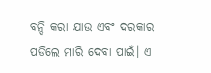ବନ୍ଦି କରା ଯାଉ ଏବଂ ଦରକାର ପଡିଲେ ମାରି ଦେବା ପାଇଁ। ଏ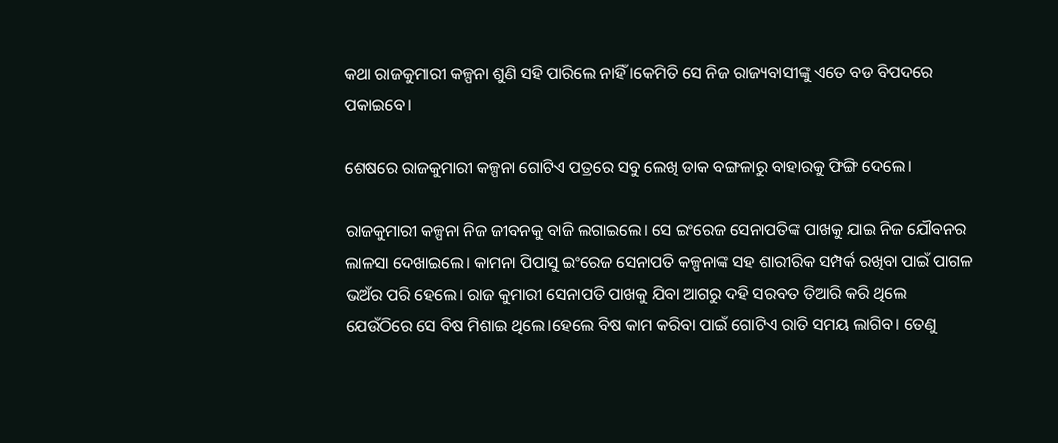କଥା ରାଜକୁମାରୀ କଳ୍ପନା ଶୁଣି ସହି ପାରିଲେ ନାହିଁ ।କେମିତି ସେ ନିଜ ରାଜ୍ୟବାସୀଙ୍କୁ ଏତେ ବଡ ବିପଦରେ ପକାଇବେ।

ଶେଷରେ ରାଜକୁମାରୀ କଳ୍ପନା ଗୋଟିଏ ପତ୍ରରେ ସବୁ ଲେଖି ଡାକ ବଙ୍ଗଳାରୁ ବାହାରକୁ ଫିଙ୍ଗି ଦେଲେ।

ରାଜକୁମାରୀ କଳ୍ପନା ନିଜ ଜୀବନକୁ ବାଜି ଲଗାଇଲେ। ସେ ଇଂରେଜ ସେନାପତିଙ୍କ ପାଖକୁ ଯାଇ ନିଜ ଯୌବନର ଲାଳସା ଦେଖାଇଲେ। କାମନା ପିପାସୁ ଇଂରେଜ ସେନାପତି କଳ୍ପନାଙ୍କ ସହ ଶାରୀରିକ ସମ୍ପର୍କ ରଖିବା ପାଇଁ ପାଗଳ ଭଅଁର ପରି ହେଲେ। ରାଜ କୁମାରୀ ସେନାପତି ପାଖକୁ ଯିବା ଆଗରୁ ଦହି ସରବତ ତିଆରି କରି ଥିଲେ ଯେଉଁଠିରେ ସେ ବିଷ ମିଶାଇ ଥିଲେ।ହେଲେ ବିଷ କାମ କରିବା ପାଇଁ ଗୋଟିଏ ରାତି ସମୟ ଲାଗିବ। ତେଣୁ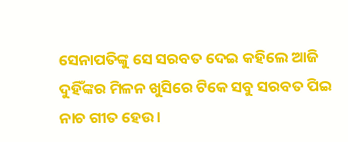ସେନାପତିଙ୍କୁ ସେ ସରବତ ଦେଇ କହିଲେ ଆଜି ଦୁହିଁଙ୍କର ମିଳନ ଖୁସିରେ ଟିକେ ସବୁ ସରବତ ପିଇ ନାଚ ଗୀତ ହେଉ।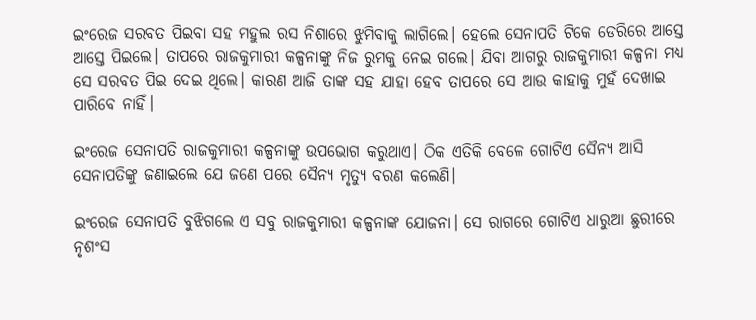ଇଂରେଜ ସରବତ ପିଇବା ସହ ମହୁଲ ରସ ନିଶାରେ ଝୁମିବାକୁ ଲାଗିଲେ। ହେଲେ ସେନାପତି ଟିକେ ଡେରିରେ ଆସ୍ତେ ଆସ୍ତେ ପିଇଲେ। ତାପରେ ରାଜକୁମାରୀ କଳ୍ପନାଙ୍କୁ ନିଜ ରୁମକୁ ନେଇ ଗଲେ। ଯିବା ଆଗରୁ ରାଜକୁମାରୀ କଳ୍ପନା ମଧ୍ୟ ସେ ସରବତ ପିଇ ଦେଇ ଥିଲେ। କାରଣ ଆଜି ତାଙ୍କ ସହ ଯାହା ହେବ ତାପରେ ସେ ଆଉ କାହାକୁ ମୁହଁ ଦେଖାଇ ପାରିବେ ନାହିଁ।

ଇଂରେଜ ସେନାପତି ରାଜକୁମାରୀ କଳ୍ପନାଙ୍କୁ ଉପଭୋଗ କରୁଥାଏ। ଠିକ ଏତିକି ବେଳେ ଗୋଟିଏ ସୈନ୍ୟ ଆସି ସେନାପତିଙ୍କୁ ଜଣାଇଲେ ଯେ ଜଣେ ପରେ ସୈନ୍ୟ ମୃତ୍ୟୁ ବରଣ କଲେଣି।

ଇଂରେଜ ସେନାପତି ବୁଝିଗଲେ ଏ ସବୁ ରାଜକୁମାରୀ କଳ୍ପନାଙ୍କ ଯୋଜନା। ସେ ରାଗରେ ଗୋଟିଏ ଧାରୁଆ ଛୁରୀରେ ନୃଶଂସ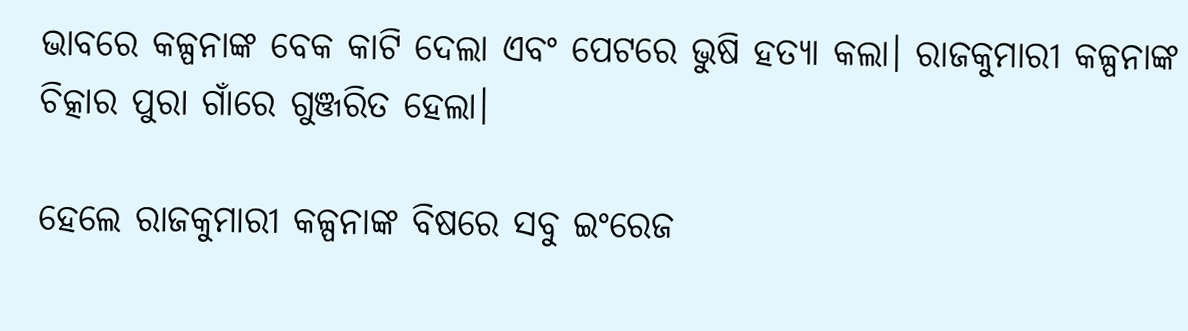ଭାବରେ କଳ୍ପନାଙ୍କ ବେକ କାଟି ଦେଲା ଏବଂ ପେଟରେ ଭୁଷି ହତ୍ୟା କଲା। ରାଜକୁମାରୀ କଳ୍ପନାଙ୍କ ଚିତ୍କାର ପୁରା ଗାଁରେ ଗୁଞ୍ଜରିତ ହେଲା।

ହେଲେ ରାଜକୁମାରୀ କଳ୍ପନାଙ୍କ ବିଷରେ ସବୁ ଇଂରେଜ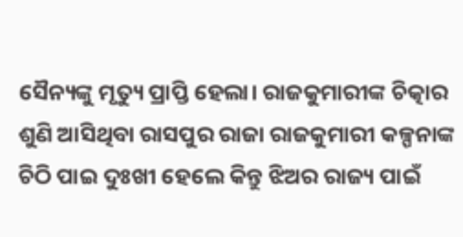ସୈନ୍ୟଙ୍କୁ ମୃତ୍ୟୁ ପ୍ରାପ୍ତି ହେଲା। ରାଜକୁମାରୀଙ୍କ ଚିତ୍କାର ଶୁଣି ଆସିଥିବା ରାସପୁର ରାଜା ରାଜକୁମାରୀ କଳ୍ପନାଙ୍କ ଚିଠି ପାଇ ଦୁଃଖୀ ହେଲେ କିନ୍ତୁ ଝିଅର ରାଜ୍ୟ ପାଇଁ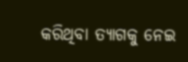କରିଥିବା ତ୍ୟାଗକୁ ନେଇ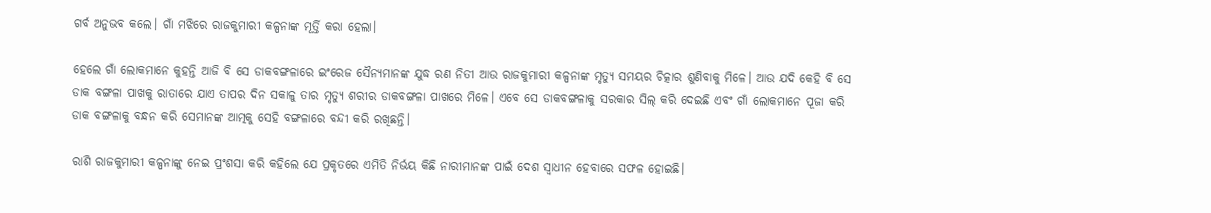ଗର୍ବ ଅନୁଭବ କଲେ। ଗାଁ ମଝିରେ ରାଜକୁମାରୀ କଳ୍ପନାଙ୍କ ମୂର୍ତ୍ତି କରା ହେଲା।

ହେଲେ ଗାଁ ଲୋକମାନେ କୁହନ୍ତି ଆଜି ବି ସେ ଡାକବଙ୍ଗଳାରେ ଇଂରେଜ ସୈନ୍ୟମାନଙ୍କ ଯୁଦ୍ଧ ରଣ ନିତୀ ଆଉ ରାଜକୁମାରୀ କଳ୍ପନାଙ୍କ ମୃତ୍ୟୁ ସମୟର ଚିତ୍କାର ଶୁଣିବାକୁ ମିଳେ। ଆଉ ଯଦି କେହି ବି ସେ ଡାକ ବଙ୍ଗଳା ପାଖକୁ ରାତାରେ ଯାଏ ତାପର ଦିନ ସକାଳୁ ତାର ମୃତ୍ୟୁ ଶରୀର ଡାକବଙ୍ଗଳା ପାଖରେ ମିଳେ। ଏବେ ସେ ଡାକବଙ୍ଗଳାକୁ ସରକାର ସିଲ୍ କରି ଦେଇଛି ଏବଂ ଗାଁ ଲୋକମାନେ ପୂଜା କରି ଡାକ ବଙ୍ଗଳାକୁ ବନ୍ଧନ କରି ସେମାନଙ୍କ ଆତ୍ମକୁ ସେହି ବଙ୍ଗଳାରେ ବନ୍ଦୀ କରି ରଖିଛନ୍ତି।

ରାଶି ରାଜକୁମାରୀ କଳ୍ପନାଙ୍କୁ ନେଇ ପ୍ରଂଶସା କରି କହିଲେ ଯେ ପ୍ରକୃତରେ ଏମିତି ନିର୍ଭୟ କିଛି ନାରୀମାନଙ୍କ ପାଇଁ ଦେଶ ସ୍ୱାଧୀନ ହେବାରେ ସଫଳ ହୋଇଛି।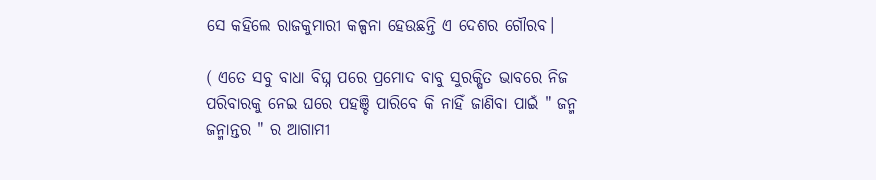ସେ କହିଲେ ରାଜକୁମାରୀ କଳ୍ପନା ହେଉଛନ୍ତି ଏ ଦେଶର ଗୌରବ।

( ଏତେ ସବୁ ବାଧା ବିଘ୍ନ ପରେ ପ୍ରମୋଦ ବାବୁ ସୁରକ୍ଷିତ ଭାବରେ ନିଜ ପରିବାରକୁ ନେଇ ଘରେ ପହଞ୍ଚି ପାରିବେ କି ନାହିଁ ଜାଣିବା ପାଇଁ " ଜନ୍ମ ଜନ୍ମାନ୍ତର " ର ଆଗାମୀ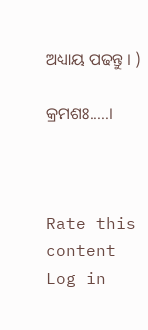ଅଧ୍ୟାୟ ପଢନ୍ତୁ । )

କ୍ରମଶଃ.....।



Rate this content
Log in